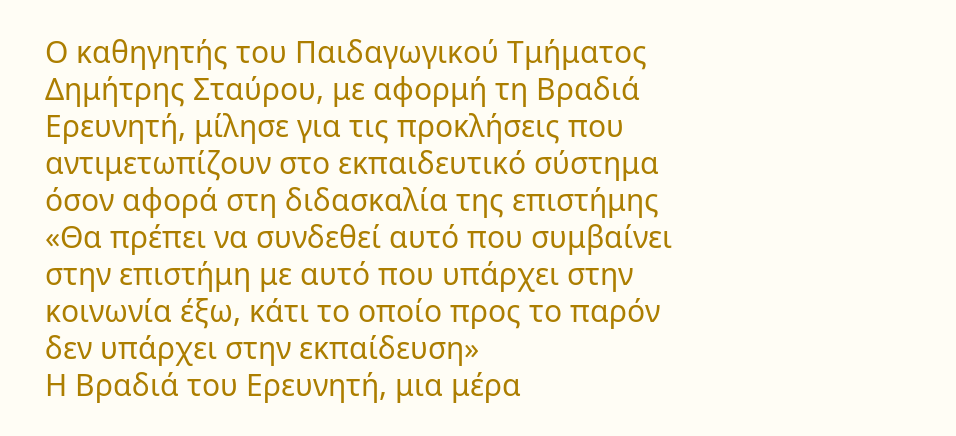Ο καθηγητής του Παιδαγωγικού Τμήματος Δημήτρης Σταύρου, με αφορμή τη Βραδιά Ερευνητή, μίλησε για τις προκλήσεις που αντιμετωπίζουν στο εκπαιδευτικό σύστημα όσον αφορά στη διδασκαλία της επιστήμης
«Θα πρέπει να συνδεθεί αυτό που συμβαίνει στην επιστήμη με αυτό που υπάρχει στην κοινωνία έξω, κάτι το οποίο προς το παρόν δεν υπάρχει στην εκπαίδευση»
Η Βραδιά του Ερευνητή, μια μέρα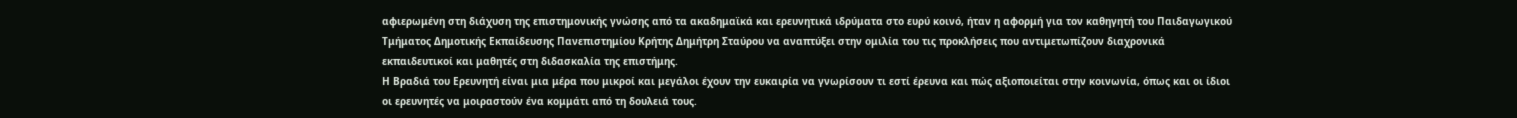αφιερωμένη στη διάχυση της επιστημονικής γνώσης από τα ακαδημαϊκά και ερευνητικά ιδρύματα στο ευρύ κοινό, ήταν η αφορμή για τον καθηγητή του Παιδαγωγικού Τμήματος Δημοτικής Εκπαίδευσης Πανεπιστημίου Κρήτης Δημήτρη Σταύρου να αναπτύξει στην ομιλία του τις προκλήσεις που αντιμετωπίζουν διαχρονικά εκπαιδευτικοί και μαθητές στη διδασκαλία της επιστήμης.
Η Βραδιά του Ερευνητή είναι μια μέρα που μικροί και μεγάλοι έχουν την ευκαιρία να γνωρίσουν τι εστί έρευνα και πώς αξιοποιείται στην κοινωνία, όπως και οι ίδιοι οι ερευνητές να μοιραστούν ένα κομμάτι από τη δουλειά τους.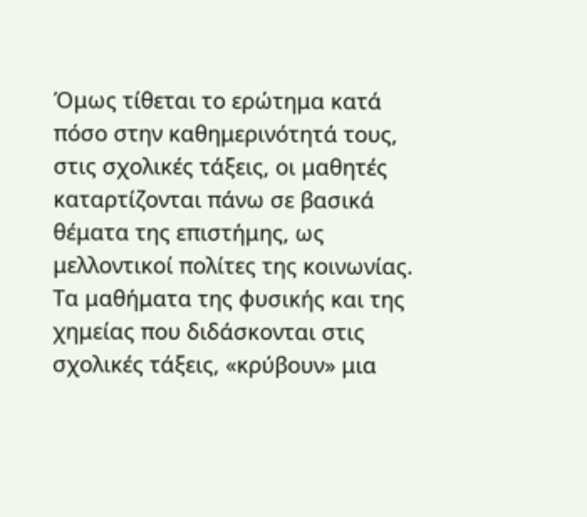Όμως τίθεται το ερώτημα κατά πόσο στην καθημερινότητά τους, στις σχολικές τάξεις, οι μαθητές καταρτίζονται πάνω σε βασικά θέματα της επιστήμης, ως μελλοντικοί πολίτες της κοινωνίας.
Τα μαθήματα της φυσικής και της χημείας που διδάσκονται στις σχολικές τάξεις, «κρύβουν» μια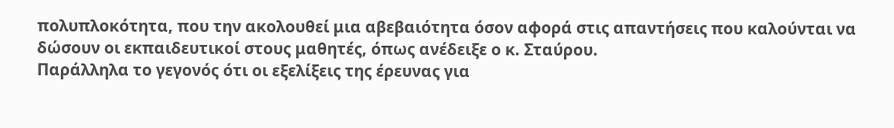πολυπλοκότητα, που την ακολουθεί μια αβεβαιότητα όσον αφορά στις απαντήσεις που καλούνται να δώσουν οι εκπαιδευτικοί στους μαθητές, όπως ανέδειξε ο κ. Σταύρου.
Παράλληλα το γεγονός ότι οι εξελίξεις της έρευνας για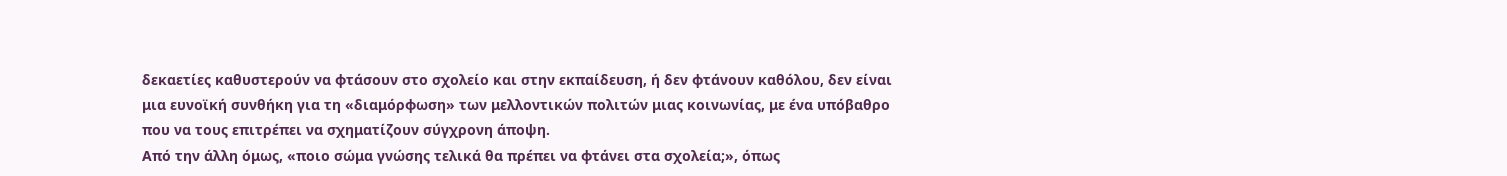δεκαετίες καθυστερούν να φτάσουν στο σχολείο και στην εκπαίδευση, ή δεν φτάνουν καθόλου, δεν είναι μια ευνοϊκή συνθήκη για τη «διαμόρφωση» των μελλοντικών πολιτών μιας κοινωνίας, με ένα υπόβαθρο που να τους επιτρέπει να σχηματίζουν σύγχρονη άποψη.
Από την άλλη όμως, «ποιο σώμα γνώσης τελικά θα πρέπει να φτάνει στα σχολεία;», όπως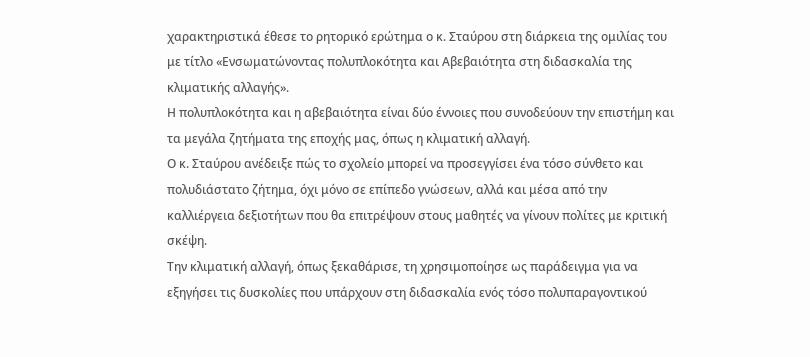χαρακτηριστικά έθεσε το ρητορικό ερώτημα ο κ. Σταύρου στη διάρκεια της ομιλίας του με τίτλο «Ενσωματώνοντας πολυπλοκότητα και Αβεβαιότητα στη διδασκαλία της κλιματικής αλλαγής».
Η πολυπλοκότητα και η αβεβαιότητα είναι δύο έννοιες που συνοδεύουν την επιστήμη και τα μεγάλα ζητήματα της εποχής μας, όπως η κλιματική αλλαγή.
Ο κ. Σταύρου ανέδειξε πώς το σχολείο μπορεί να προσεγγίσει ένα τόσο σύνθετο και πολυδιάστατο ζήτημα, όχι μόνο σε επίπεδο γνώσεων, αλλά και μέσα από την καλλιέργεια δεξιοτήτων που θα επιτρέψουν στους μαθητές να γίνουν πολίτες με κριτική σκέψη.
Την κλιματική αλλαγή, όπως ξεκαθάρισε, τη χρησιμοποίησε ως παράδειγμα για να εξηγήσει τις δυσκολίες που υπάρχουν στη διδασκαλία ενός τόσο πολυπαραγοντικού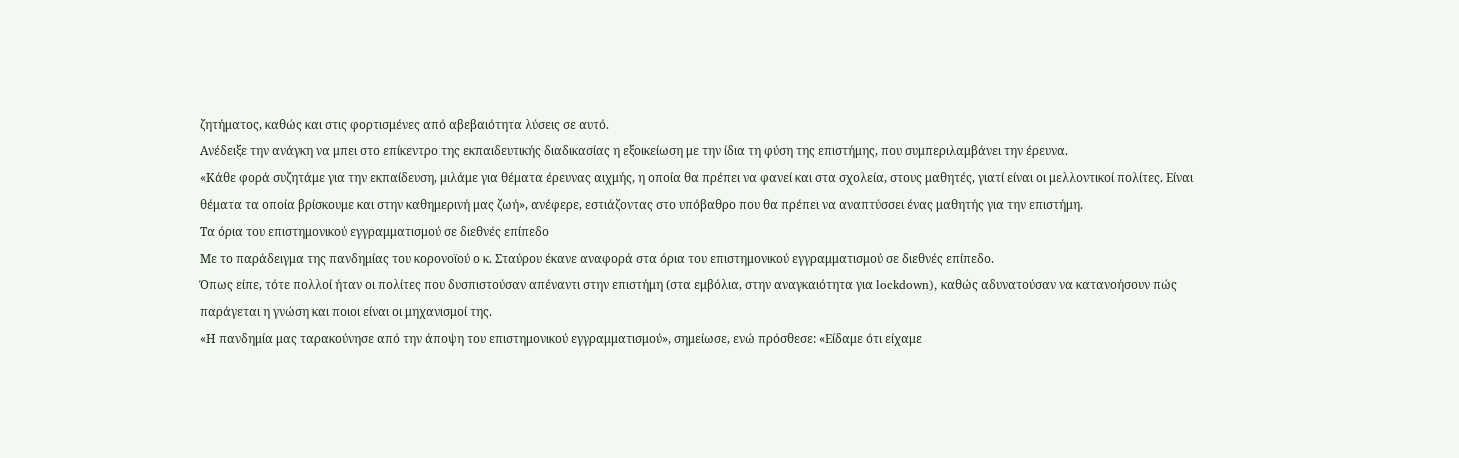ζητήματος, καθώς και στις φορτισμένες από αβεβαιότητα λύσεις σε αυτό.
Ανέδειξε την ανάγκη να μπει στο επίκεντρο της εκπαιδευτικής διαδικασίας η εξοικείωση με την ίδια τη φύση της επιστήμης, που συμπεριλαμβάνει την έρευνα.
«Κάθε φορά συζητάμε για την εκπαίδευση, μιλάμε για θέματα έρευνας αιχμής, η οποία θα πρέπει να φανεί και στα σχολεία, στους μαθητές, γιατί είναι οι μελλοντικοί πολίτες. Είναι θέματα τα οποία βρίσκουμε και στην καθημερινή μας ζωή», ανέφερε, εστιάζοντας στο υπόβαθρο που θα πρέπει να αναπτύσσει ένας μαθητής για την επιστήμη.
Τα όρια του επιστημονικού εγγραμματισμού σε διεθνές επίπεδο
Με το παράδειγμα της πανδημίας του κορονοϊού ο κ. Σταύρου έκανε αναφορά στα όρια του επιστημονικού εγγραμματισμού σε διεθνές επίπεδο.
Όπως είπε, τότε πολλοί ήταν οι πολίτες που δυσπιστούσαν απέναντι στην επιστήμη (στα εμβόλια, στην αναγκαιότητα για lockdown), καθώς αδυνατούσαν να κατανοήσουν πώς παράγεται η γνώση και ποιοι είναι οι μηχανισμοί της.
«Η πανδημία μας ταρακούνησε από την άποψη του επιστημονικού εγγραμματισμού», σημείωσε, ενώ πρόσθεσε: «Είδαμε ότι είχαμε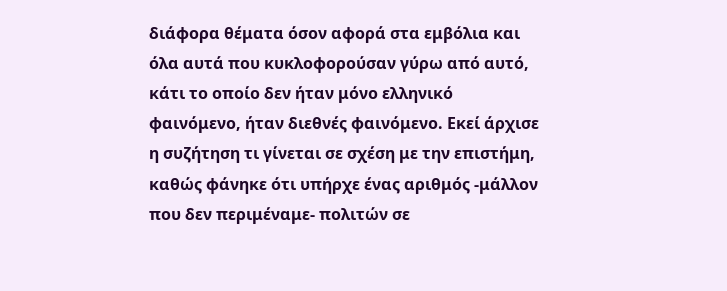διάφορα θέματα όσον αφορά στα εμβόλια και όλα αυτά που κυκλοφορούσαν γύρω από αυτό, κάτι το οποίο δεν ήταν μόνο ελληνικό φαινόμενο, ήταν διεθνές φαινόμενο. Εκεί άρχισε η συζήτηση τι γίνεται σε σχέση με την επιστήμη, καθώς φάνηκε ότι υπήρχε ένας αριθμός -μάλλον που δεν περιμέναμε- πολιτών σε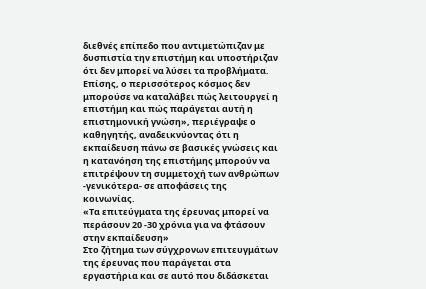διεθνές επίπεδο που αντιμετώπιζαν με δυσπιστία την επιστήμη και υποστήριζαν ότι δεν μπορεί να λύσει τα προβλήματα. Επίσης, ο περισσότερος κόσμος δεν μπορούσε να καταλάβει πώς λειτουργεί η επιστήμη και πώς παράγεται αυτή η επιστημονική γνώση», περιέγραψε ο καθηγητής, αναδεικνύοντας ότι η εκπαίδευση πάνω σε βασικές γνώσεις και η κατανόηση της επιστήμης μπορούν να επιτρέψουν τη συμμετοχή των ανθρώπων -γενικότερα- σε αποφάσεις της κοινωνίας.
«Τα επιτεύγματα της έρευνας μπορεί να περάσουν 20 -30 χρόνια για να φτάσουν στην εκπαίδευση»
Στο ζήτημα των σύγχρονων επιτευγμάτων της έρευνας που παράγεται στα εργαστήρια και σε αυτό που διδάσκεται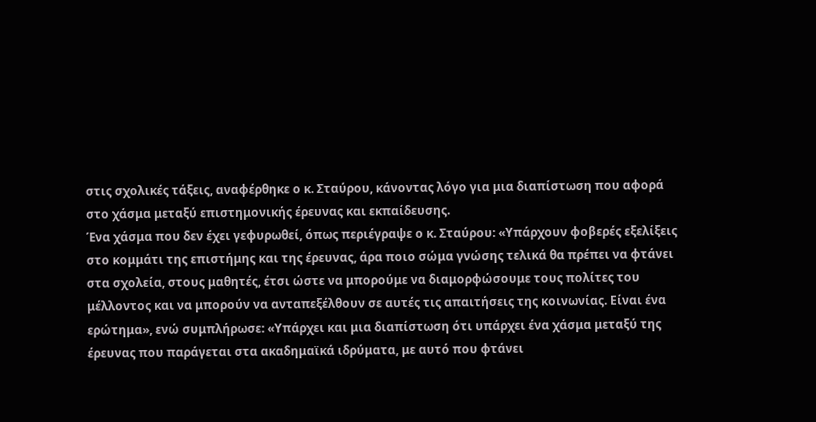στις σχολικές τάξεις, αναφέρθηκε ο κ. Σταύρου, κάνοντας λόγο για μια διαπίστωση που αφορά στο χάσμα μεταξύ επιστημονικής έρευνας και εκπαίδευσης.
Ένα χάσμα που δεν έχει γεφυρωθεί, όπως περιέγραψε ο κ. Σταύρου: «Υπάρχουν φοβερές εξελίξεις στο κομμάτι της επιστήμης και της έρευνας, άρα ποιο σώμα γνώσης τελικά θα πρέπει να φτάνει στα σχολεία, στους μαθητές, έτσι ώστε να μπορούμε να διαμορφώσουμε τους πολίτες του μέλλοντος και να μπορούν να ανταπεξέλθουν σε αυτές τις απαιτήσεις της κοινωνίας. Είναι ένα ερώτημα», ενώ συμπλήρωσε: «Υπάρχει και μια διαπίστωση ότι υπάρχει ένα χάσμα μεταξύ της έρευνας που παράγεται στα ακαδημαϊκά ιδρύματα, με αυτό που φτάνει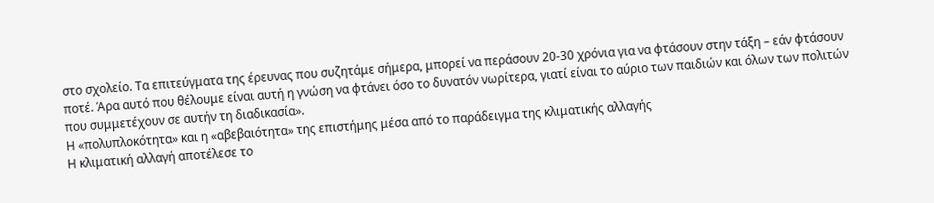στο σχολείο. Τα επιτεύγματα της έρευνας που συζητάμε σήμερα, μπορεί να περάσουν 20-30 χρόνια για να φτάσουν στην τάξη – εάν φτάσουν ποτέ. Άρα αυτό που θέλουμε είναι αυτή η γνώση να φτάνει όσο το δυνατόν νωρίτερα, γιατί είναι το αύριο των παιδιών και όλων των πολιτών που συμμετέχουν σε αυτήν τη διαδικασία».
Η «πολυπλοκότητα» και η «αβεβαιότητα» της επιστήμης μέσα από το παράδειγμα της κλιματικής αλλαγής
Η κλιματική αλλαγή αποτέλεσε το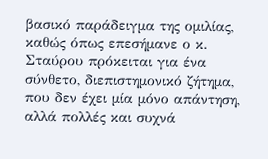βασικό παράδειγμα της ομιλίας, καθώς όπως επεσήμανε ο κ. Σταύρου πρόκειται για ένα σύνθετο, διεπιστημονικό ζήτημα, που δεν έχει μία μόνο απάντηση, αλλά πολλές και συχνά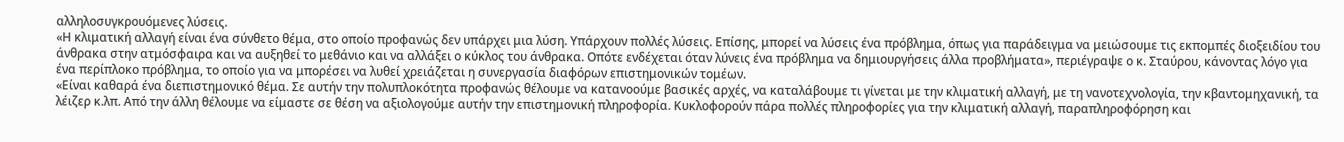αλληλοσυγκρουόμενες λύσεις.
«Η κλιματική αλλαγή είναι ένα σύνθετο θέμα, στο οποίο προφανώς δεν υπάρχει μια λύση. Υπάρχουν πολλές λύσεις. Επίσης, μπορεί να λύσεις ένα πρόβλημα, όπως για παράδειγμα να μειώσουμε τις εκπομπές διοξειδίου του άνθρακα στην ατμόσφαιρα και να αυξηθεί το μεθάνιο και να αλλάξει ο κύκλος του άνθρακα. Οπότε ενδέχεται όταν λύνεις ένα πρόβλημα να δημιουργήσεις άλλα προβλήματα», περιέγραψε ο κ. Σταύρου, κάνοντας λόγο για ένα περίπλοκο πρόβλημα, το οποίο για να μπορέσει να λυθεί χρειάζεται η συνεργασία διαφόρων επιστημονικών τομέων.
«Είναι καθαρά ένα διεπιστημονικό θέμα. Σε αυτήν την πολυπλοκότητα προφανώς θέλουμε να κατανοούμε βασικές αρχές, να καταλάβουμε τι γίνεται με την κλιματική αλλαγή, με τη νανοτεχνολογία, την κβαντομηχανική, τα λέιζερ κ.λπ. Από την άλλη θέλουμε να είμαστε σε θέση να αξιολογούμε αυτήν την επιστημονική πληροφορία. Κυκλοφορούν πάρα πολλές πληροφορίες για την κλιματική αλλαγή, παραπληροφόρηση και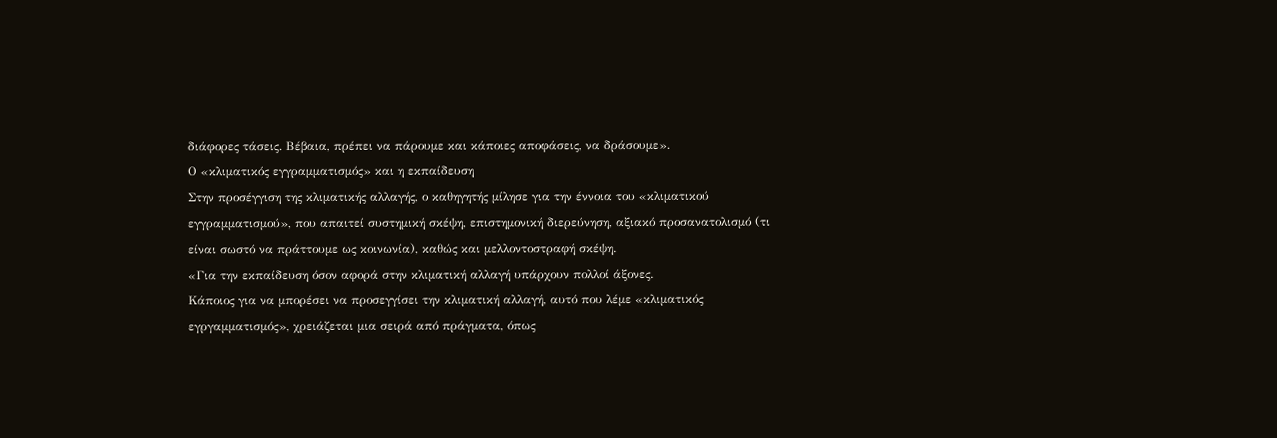διάφορες τάσεις. Βέβαια, πρέπει να πάρουμε και κάποιες αποφάσεις, να δράσουμε».
Ο «κλιματικός εγγραμματισμός» και η εκπαίδευση
Στην προσέγγιση της κλιματικής αλλαγής, ο καθηγητής μίλησε για την έννοια του «κλιματικού εγγραμματισμού», που απαιτεί συστημική σκέψη, επιστημονική διερεύνηση, αξιακό προσανατολισμό (τι είναι σωστό να πράττουμε ως κοινωνία), καθώς και μελλοντοστραφή σκέψη.
«Για την εκπαίδευση όσον αφορά στην κλιματική αλλαγή υπάρχουν πολλοί άξονες.
Κάποιος για να μπορέσει να προσεγγίσει την κλιματική αλλαγή, αυτό που λέμε «κλιματικός εγργαμματισμός», χρειάζεται μια σειρά από πράγματα, όπως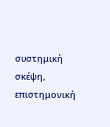συστημική σκέψη, επιστημονική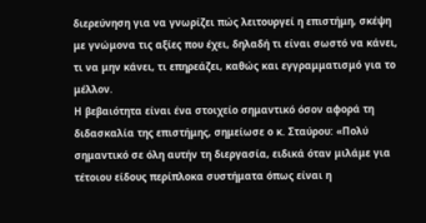διερεύνηση για να γνωρίζει πώς λειτουργεί η επιστήμη, σκέψη με γνώμονα τις αξίες που έχει, δηλαδή τι είναι σωστό να κάνει, τι να μην κάνει, τι επηρεάζει, καθώς και εγγραμματισμό για το μέλλον.
Η βεβαιότητα είναι ένα στοιχείο σημαντικό όσον αφορά τη διδασκαλία της επιστήμης, σημείωσε ο κ. Σταύρου: «Πολύ σημαντικό σε όλη αυτήν τη διεργασία, ειδικά όταν μιλάμε για τέτοιου είδους περίπλοκα συστήματα όπως είναι η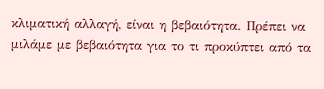κλιματική αλλαγή, είναι η βεβαιότητα. Πρέπει να μιλάμε με βεβαιότητα για το τι προκύπτει από τα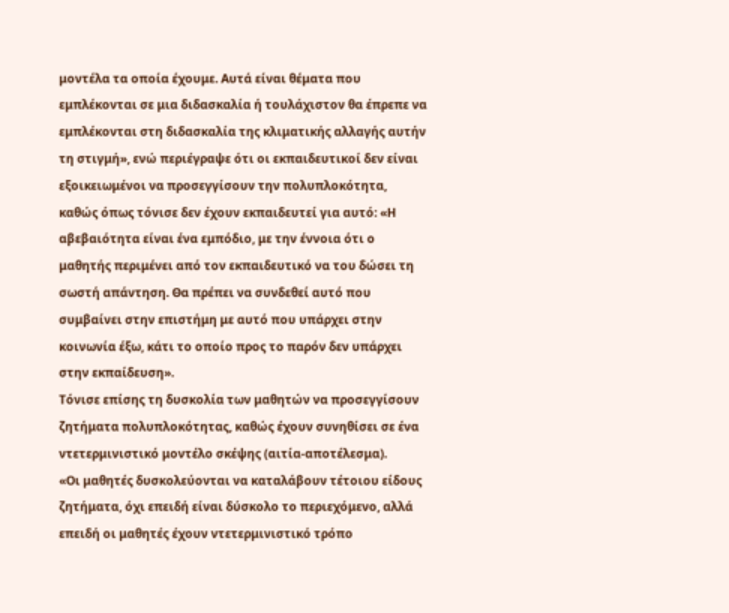μοντέλα τα οποία έχουμε. Αυτά είναι θέματα που εμπλέκονται σε μια διδασκαλία ή τουλάχιστον θα έπρεπε να εμπλέκονται στη διδασκαλία της κλιματικής αλλαγής αυτήν τη στιγμή», ενώ περιέγραψε ότι οι εκπαιδευτικοί δεν είναι εξοικειωμένοι να προσεγγίσουν την πολυπλοκότητα, καθώς όπως τόνισε δεν έχουν εκπαιδευτεί για αυτό: «Η αβεβαιότητα είναι ένα εμπόδιο, με την έννοια ότι ο μαθητής περιμένει από τον εκπαιδευτικό να του δώσει τη σωστή απάντηση. Θα πρέπει να συνδεθεί αυτό που συμβαίνει στην επιστήμη με αυτό που υπάρχει στην κοινωνία έξω, κάτι το οποίο προς το παρόν δεν υπάρχει στην εκπαίδευση».
Τόνισε επίσης τη δυσκολία των μαθητών να προσεγγίσουν ζητήματα πολυπλοκότητας, καθώς έχουν συνηθίσει σε ένα ντετερμινιστικό μοντέλο σκέψης (αιτία-αποτέλεσμα).
«Οι μαθητές δυσκολεύονται να καταλάβουν τέτοιου είδους ζητήματα, όχι επειδή είναι δύσκολο το περιεχόμενο, αλλά επειδή οι μαθητές έχουν ντετερμινιστικό τρόπο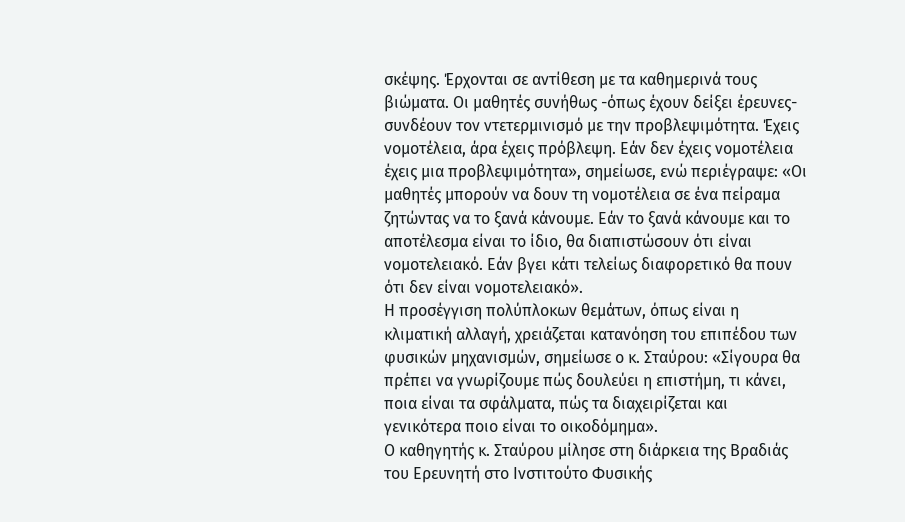σκέψης. Έρχονται σε αντίθεση με τα καθημερινά τους βιώματα. Οι μαθητές συνήθως -όπως έχουν δείξει έρευνες- συνδέουν τον ντετερμινισμό με την προβλεψιμότητα. Έχεις νομοτέλεια, άρα έχεις πρόβλεψη. Εάν δεν έχεις νομοτέλεια έχεις μια προβλεψιμότητα», σημείωσε, ενώ περιέγραψε: «Οι μαθητές μπορούν να δουν τη νομοτέλεια σε ένα πείραμα ζητώντας να το ξανά κάνουμε. Εάν το ξανά κάνουμε και το αποτέλεσμα είναι το ίδιο, θα διαπιστώσουν ότι είναι νομοτελειακό. Εάν βγει κάτι τελείως διαφορετικό θα πουν ότι δεν είναι νομοτελειακό».
Η προσέγγιση πολύπλοκων θεμάτων, όπως είναι η κλιματική αλλαγή, χρειάζεται κατανόηση του επιπέδου των φυσικών μηχανισμών, σημείωσε ο κ. Σταύρου: «Σίγουρα θα πρέπει να γνωρίζουμε πώς δουλεύει η επιστήμη, τι κάνει, ποια είναι τα σφάλματα, πώς τα διαχειρίζεται και γενικότερα ποιο είναι το οικοδόμημα».
Ο καθηγητής κ. Σταύρου μίλησε στη διάρκεια της Βραδιάς του Ερευνητή στο Ινστιτούτο Φυσικής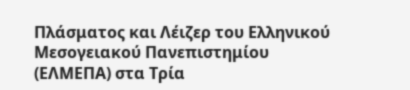Πλάσματος και Λέιζερ του Ελληνικού Μεσογειακού Πανεπιστημίου (ΕΛΜΕΠΑ) στα Τρία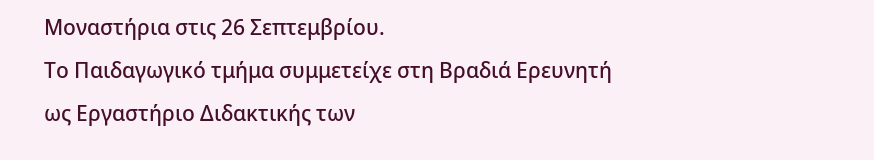Μοναστήρια στις 26 Σεπτεμβρίου.
Το Παιδαγωγικό τμήμα συμμετείχε στη Βραδιά Ερευνητή ως Εργαστήριο Διδακτικής των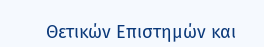Θετικών Επιστημών και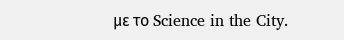με το Science in the City.